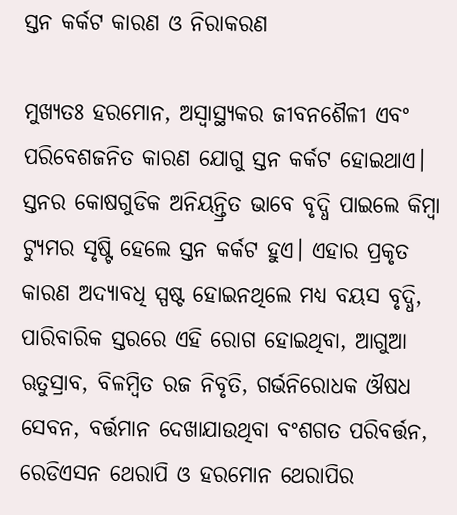ସ୍ତନ କର୍କଟ କାରଣ ଓ ନିରାକରଣ

ମୁଖ୍ୟତଃ ହରମୋନ, ଅସ୍ବାସ୍ଥ୍ୟକର ଜୀବନଶୈଳୀ ଏବଂ ପରିବେଶଜନିତ କାରଣ ଯୋଗୁ ସ୍ତନ କର୍କଟ ହୋଇଥାଏ। ସ୍ତନର କୋଷଗୁଡିକ ଅନିୟନ୍ତ୍ରିତ ଭାବେ ବୃଦ୍ଧି ପାଇଲେ କିମ୍ବା ଟ୍ୟୁମର ସୃଷ୍ଟି ହେଲେ ସ୍ତନ କର୍କଟ ହୁଏ। ଏହାର ପ୍ରକୃତ କାରଣ ଅଦ୍ୟାବଧି ସ୍ପଷ୍ଟ ହୋଇନଥିଲେ ମଧ୍ୟ ବୟସ ବୃଦ୍ଧି, ପାରିବାରିକ ସ୍ତରରେ ଏହି ରୋଗ ହୋଇଥିବା, ଆଗୁଆ ଋତୁସ୍ରାବ, ବିଳମ୍ବିତ ରଜ ନିବୃତି, ଗର୍ଭନିରୋଧକ ଔଷଧ ସେବନ, ବର୍ତ୍ତମାନ ଦେଖାଯାଉଥିବା ବଂଶଗତ ପରିବର୍ତ୍ତନ, ରେଡିଏସନ ଥେରାପି ଓ ହରମୋନ ଥେରାପିର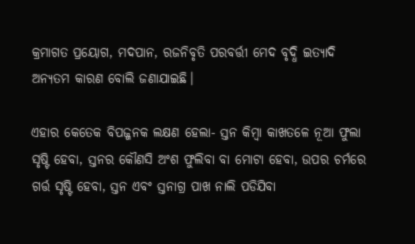କ୍ରମାଗତ ପ୍ରୟୋଗ, ମଦପାନ, ରଜନିବୃତି ପରବର୍ତ୍ତୀ ମେଦ ବୃଦ୍ଧି ଇତ୍ୟାଦି ଅନ୍ୟତମ କାରଣ ବୋଲି ଜଣାଯାଇଛି।

ଏହାର କେତେକ ବିପଜ୍ଜନକ ଲକ୍ଷଣ ହେଲା- ସ୍ତନ କିମ୍ବା କାଖତଳେ ନୂଆ ଫୁଲା ସୃଷ୍ଟି ହେବା, ସ୍ତନର କୌଣସି ଅଂଶ ଫୁଲିବା ବା ମୋଟା ହେବା, ଉପର ଚର୍ମରେ ଗର୍ତ୍ତ ସୃଷ୍ଟି ହେବା, ସ୍ତନ ଏବଂ ସ୍ତନାଗ୍ର ପାଖ ନାଲି ପଡିଯିବା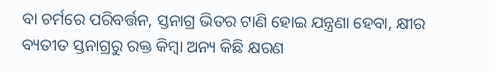ବା ଚର୍ମରେ ପରିବର୍ତ୍ତନ, ସ୍ତନାଗ୍ର ଭିତର ଟାଣି ହୋଇ ଯନ୍ତ୍ରଣା ହେବା, କ୍ଷୀର ବ୍ୟତୀତ ସ୍ତନାଗ୍ରରୁ ରକ୍ତ କିମ୍ବା ଅନ୍ୟ କିଛି କ୍ଷରଣ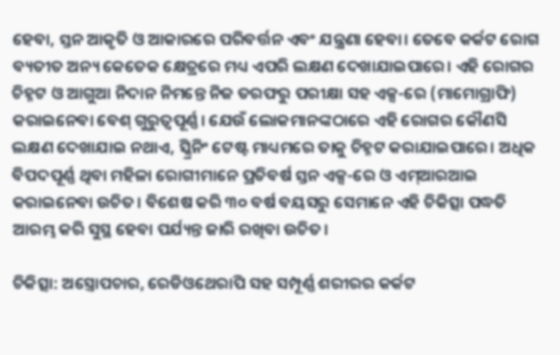ହେବା, ସ୍ତନ ଆକୃତି ଓ ଆକାରରେ ପରିବର୍ତ୍ତନ ଏବଂ ଯନ୍ତ୍ରଣା ହେବା। ତେବେ କର୍କଟ ରୋଗ ବ୍ୟତୀତ ଅନ୍ୟ କେତେକ କ୍ଷେତ୍ରରେ ମଧ୍ୟ ଏପରି ଲକ୍ଷଣ ଦେଖାଯାଇପାରେ। ଏହି ରୋଗର ଚିହ୍ନଟ ଓ ଆଗୁଆ ନିଦାନ ନିମନ୍ତେ ନିଜ ତରଫରୁ ପରୀକ୍ଷା ସହ ଏକ୍ସ-ରେ (ମାମୋଗ୍ରାଫି) କରାଇନେବା ବେଶ୍‍ ଗୁରୁତ୍ୱପୂର୍ଣ୍ଣ। ଯେଉଁ ଲୋକମାନଙ୍କଠାରେ ଏହି ରୋଗର କୌଣସି ଲକ୍ଷଣ ଦେଖାଯାଇ ନଥାଏ, ସ୍କ୍ରିନିଂ ଟେଷ୍ଟ ମାଧ୍ୟମରେ ତାକୁ ଚିହ୍ନଟ କରାଯାଇପାରେ। ଅଧିକ ବିପଦପୂର୍ଣ୍ଣ ଥିବା ମହିଳା ରୋଗୀମାନେ ପ୍ରତିବର୍ଷ ସ୍ତନ ଏକ୍ସ-ରେ ଓ ଏମ୍‌ଆରଆଇ କରାଇନେବା ଉଚିତ। ବିଶେଷ କରି ୩୦ ବର୍ଷ ବୟସରୁ ସେମାନେ ଏହି ଚିକିତ୍ସା ପଦ୍ଧତି ଆରମ୍ଭ କରି ସୁସ୍ଥ ହେବା ପର୍ଯ୍ୟନ୍ତ ଜାରି ରଖିବା ଉଚିତ।

ଚିକିତ୍ସା: ଅସ୍ତ୍ରୋପଚାର, ରେଡିଓଥେରାପି ସହ ସମ୍ପୂର୍ଣ୍ଣ ଶରୀରର କର୍କଟ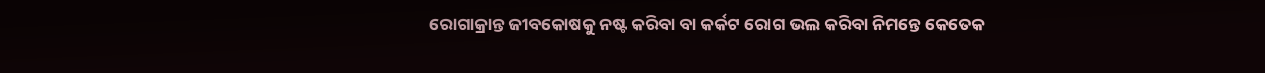ରୋଗାକ୍ରାନ୍ତ ଜୀବକୋଷକୁ ନଷ୍ଟ କରିବା ବା କର୍କଟ ରୋଗ ଭଲ କରିବା ନିମନ୍ତେ କେତେକ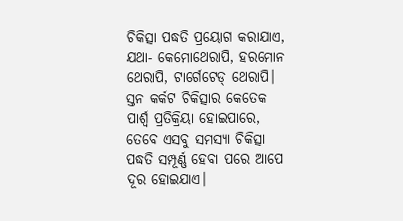ଚିକିତ୍ସା ପଦ୍ଧତି ପ୍ରୟୋଗ କରାଯାଏ, ଯଥା- କେମୋଥେରାପି, ହରମୋନ ଥେରାପି, ଟାର୍ଗେଟେଡ୍‍ ଥେରାପି। ସ୍ତନ କର୍କଟ ଚିକିତ୍ସାର କେତେକ ପାର୍ଶ୍ବ ପ୍ରତିକ୍ରିୟା ହୋଇପାରେ, ତେବେ ଏସବୁ ସମସ୍ୟା ଚିକିତ୍ସା ପଦ୍ଧତି ସମ୍ପୂର୍ଣ୍ଣ ହେବା ପରେ ଆପେ ଦୂର ହୋଇଯାଏ।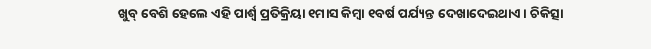ଖୁବ୍‍ ବେଶି ହେଲେ ଏହି ପାର୍ଶ୍ବ ପ୍ରତିକ୍ରିୟା ୧ମାସ କିମ୍ବା ୧ବର୍ଷ ପର୍ଯ୍ୟନ୍ତ ଦେଖାଦେଇଥାଏ। ଚିକିତ୍ସା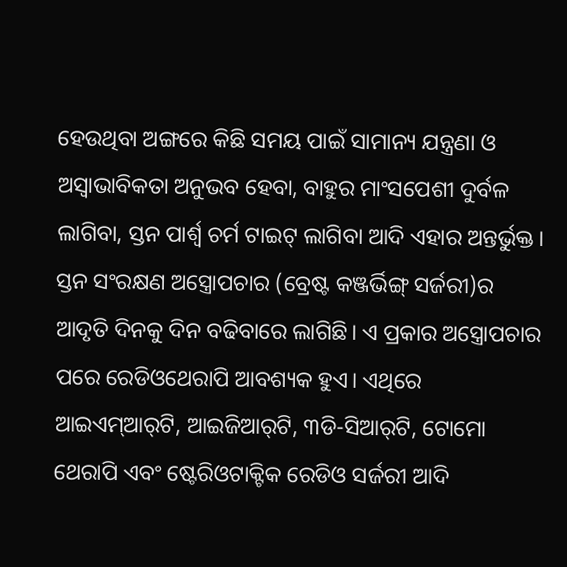ହେଉଥିବା ଅଙ୍ଗରେ କିଛି ସମୟ ପାଇଁ ସାମାନ୍ୟ ଯନ୍ତ୍ରଣା ଓ ଅସ୍ୱାଭାବିକତା ଅନୁଭବ ହେବା, ବାହୁର ମାଂସପେଶୀ ଦୁର୍ବଳ ଲାଗିବା, ସ୍ତନ ପାର୍ଶ୍ବ ଚର୍ମ ଟାଇଟ୍‍ ଲାଗିବା ଆଦି ଏହାର ଅନ୍ତର୍ଭୁକ୍ତ। ସ୍ତନ ସଂରକ୍ଷଣ ଅସ୍ତ୍ରୋପଚାର (ବ୍ରେଷ୍ଟ କଞ୍ଜର୍ଭିଙ୍ଗ୍‍ ସର୍ଜରୀ)ର ଆଦୃତି ଦିନକୁ ଦିନ ବଢିବାରେ ଲାଗିଛି। ଏ ପ୍ରକାର ଅସ୍ତ୍ରୋପଚାର ପରେ ରେଡିଓଥେରାପି ଆବଶ୍ୟକ ହୁଏ। ଏଥିରେ ଆଇଏମ୍‌ଆର୍‌ଟି, ଆଇଜିଆର୍‌ଟି, ୩ଡି-ସିଆର୍‌ଟି, ଟୋମୋ ଥେରାପି ଏବଂ ଷ୍ଟେରିଓଟାକ୍ଟିକ ରେଡିଓ ସର୍ଜରୀ ଆଦି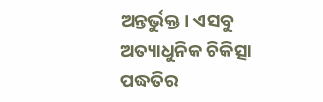ଅନ୍ତର୍ଭୁକ୍ତ। ଏସବୁ ଅତ୍ୟାଧୁନିକ ଚିକିତ୍ସା ପଦ୍ଧତିର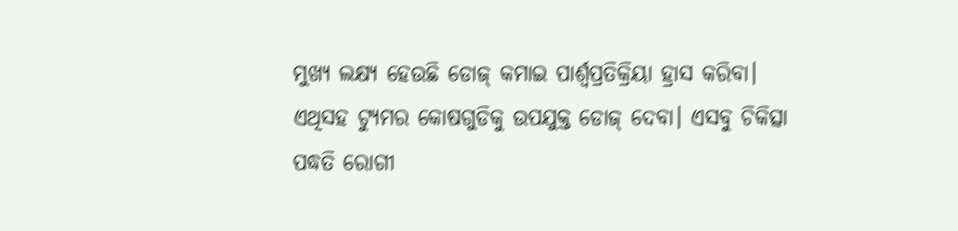ମୁଖ୍ୟ ଲକ୍ଷ୍ୟ ହେଉଛି ଡୋଜ୍‍ କମାଇ ପାର୍ଶ୍ବପ୍ରତିକ୍ରିୟା ହ୍ରାସ କରିବା। ଏଥିସହ ଟ୍ୟୁମର କୋଷଗୁଡିକୁ ଉପଯୁକ୍ତ ଡୋଜ୍‍ ଦେବା। ଏସବୁ ଚିକିତ୍ସା ପଦ୍ଧତି ରୋଗୀ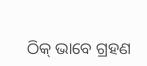ଠିକ୍‍ ଭାବେ ଗ୍ରହଣ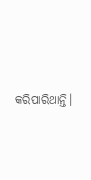କରିପାରିଥାନ୍ତି।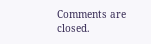Comments are closed.